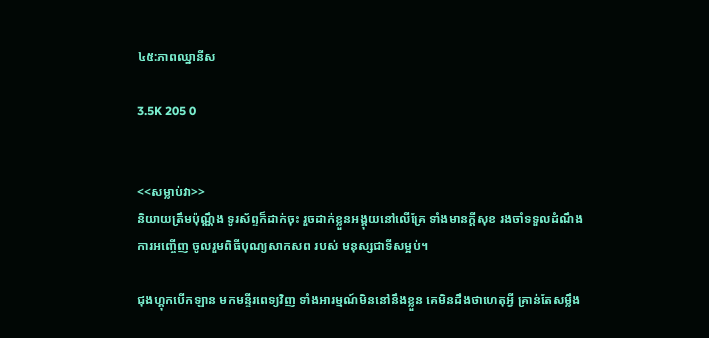៤៥:ភាពឈ្នានីស

3.5K 205 0


<<សម្លាប់វា>>
និយាយត្រឹមប៉ុណ្ណឹង ទូរស័ព្ទក៏ដាក់ចុះ រួចដាក់ខ្លួនអង្គុយនៅលើគ្រែ ទាំងមានក្ដីសុខ រងចាំទទួលដំណឹងការអញ្ចើញ ចូលរួមពិធីបុណ្យសាកសព របស់ មនុស្សជាទីសម្អប់។

ជុងហ្គុកបើកឡាន មកមន្ទីរពេទ្យវិញ ទាំងអារម្មណ៍មិននៅនឹងខ្លួន គេមិនដឹងថាហេតុអ្វី គ្រាន់តែសម្លឹង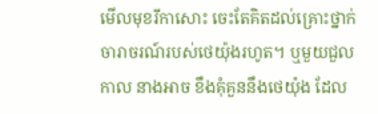មើលមុខរីកាសោះ ចេះតែគិតដល់គ្រោះថ្នាក់ចារាចរណ៍របស់ថេយ៉ុងរហូត។ ឬមួយជួលកាល នាងអាច ខឹងគុំគួននឹងថេយ៉ុង ដែល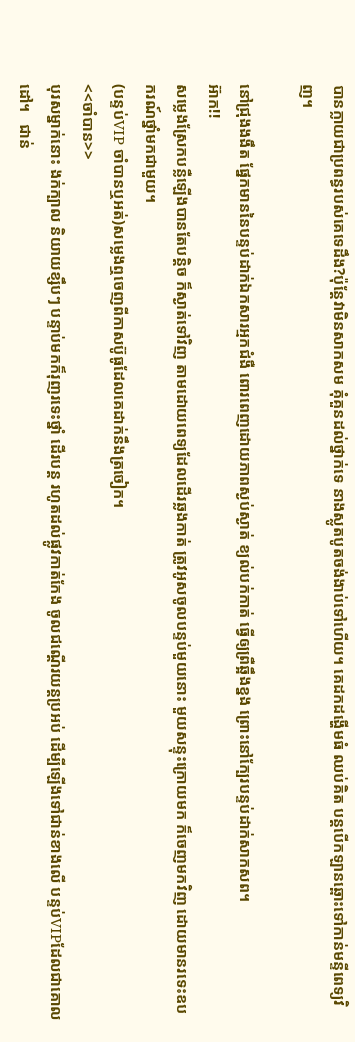បានក្លាយជាប្រពន្ធរបស់គេទេដឹង?ប៉ុន្តែវាមិនសាកសម គុំគួនដល់ថ្នាក់ទេ នាងស្លូតបូតចង់ងាប់ទៅហើយ។ គេដកដង្ហើមធំ ឈប់គិត បន្ដបើកឡានឆ្ពោះទៅកាន់មន្ទីពេទ្យវិញ។

នៅជ្រុងងងឹត ផ្នែកមាននៃបន្ទប់ដាក់ឯកសារអ្មកជំងឺ ពោរពេញដោយភាពស្ងប់ស្ងាត់ ខ្យល់បក់កាត់ ធ្វើឲ្យព្រឺឆ្អឹងខ្នង ព្រោះនៅក្បែរបន្ទប់ដាក់សាកសព។
អ៊ាក!!
សម្លេងស្រែកបន្លឺឡើងបានតែបន្ដិច ក៏ស្ងាត់ទៅវិញ តាមដោយពេទ្យដែលដើរឆ្លងកាត់ ត្រូវអូសចូលបន្ទប់មួយនោះ មួយសន្ទុះក្រោយមក ក៏ចេញមកវិញ ដោយមានរទេះឧបករណ៍ថ្នាំមកជាមួយ។
(បន្ទប់VIP ចាំបានឬអត់)សម្លេងឮចេញពីកាសប៊ូធូដែលគេដាក់នឹងត្រចៀក។
<<ចាំបាន>>
បុរសម្នាក់នោះ ងក់ក្បាល និយាយខ្សឹបៗ បន្ទាប់មកក៏រុញរទេះថ្នាំ ដើរបន្ដ រហូតដល់ផ្លូវកាត់កែង ចូលជណ្ដើរយន្ដប្រអប់ ដើម្បីឡើងទៅជាន់ខាងលើ បន្ទប់VIPដែលជាគោលដៅ។   ជាន់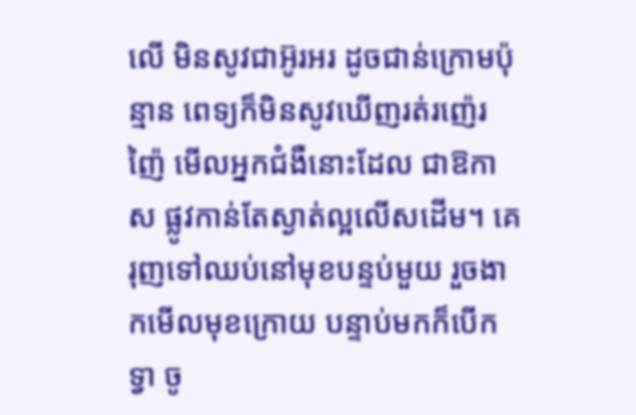លើ មិនសូវជាអ៊ូរអរ ដូចជាន់ក្រោមប៉ុន្មាន ពេទ្យក៏មិនសូវឃើញរត់រញ៉េរញ៉ៃ មើលអ្នកជំងឺនោះដែល ជាឱកាស ផ្លូវកាន់តែស្ងាត់ល្អលើសដើម។ គេរុញទៅឈប់នៅមុខបន្ទប់មួយ រួចងាកមើលមុខក្រោយ បន្ទាប់មកក៏បើកទ្វា ចូ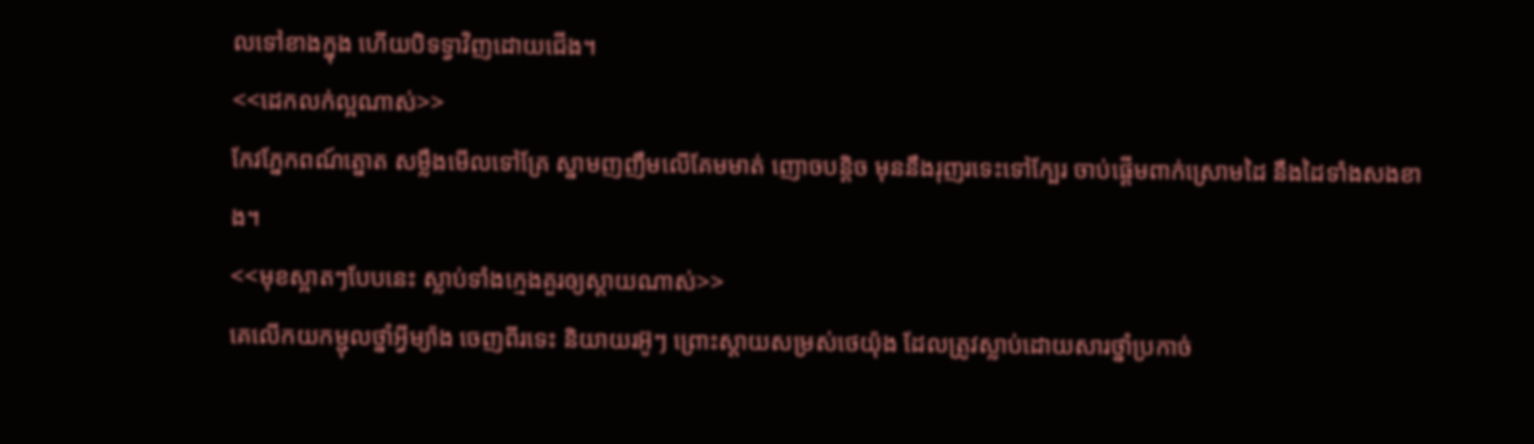លទៅខាងក្នុង ហើយបិទទ្វាវិញដោយជើង។
<<ដេកលក់ល្អណាស់>>
កែវភ្នែកពណ៍ត្នោត សម្លឹងមើលទៅគ្រែ ស្នាមញញឹមលើគែមមាត់ ញោចបន្ដិច មុននឹងរុញរទេះទៅក្បែរ ចាប់ផ្ដើមពាក់ស្រោមដៃ នឹងដៃទាំងសងខាង។
<<មុខស្អាតៗបែបនេះ ស្លាប់ទាំងក្មេងគួរឲ្យស្ដាយណាស់>>
គេលើកយកម្ជុលថ្នាំអ្វីម្យ៉ាង ចេញពីរទេះ និយាយរអ៊ូៗ ព្រោះស្ដាយសម្រស់ថេយ៉ុង ដែលត្រូវស្លាប់ដោយសារថ្នាំប្រកាច់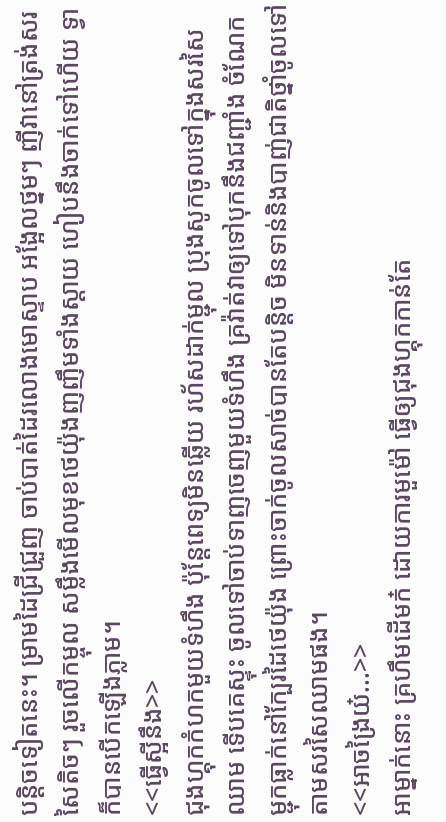បន្ដិចទៀតនេះ។ ម្រាមដៃជ្រីជ្រួញ ចាប់បាត់ដៃរលោងមោស្ទាប អង្អែលថ្នមៗ ញីវានៅត្រង់សរសៃតិចៗ រួចលើកម្ចុល សម្លឹងមើលមុខថេយ៉ុងញញឹមទាំងស្ដាយ ហៀបនឹងចាក់ទៅហើយ ទ្វាក៏បានបើកឡើងភ្លាម។
<<ធ្វើស្អីនឹង>>
ជុងហ្គុកកំហកមួយទំហឹង ប៉ុន្តែពេទ្យមិនឆ្លើយ រហ័សដាក់ម្ជុល ប្រុងសូកចូលទៅក្នុងសរសៃឈាម ទើបគេស្ទុះ ចូលទៅចាប់ទាញចេញមួយទំហឹង គ្រវ៉ាត់វាឲ្យទៅបុកនឹងជញ្ជាំង ចំណែកម្ជុកធ្លាក់នៅក្បែរដៃថេយ៉ុង ព្រោះចាក់ចូលសាច់បានតែបន្ដិច មិនទាន់និងបាញ់ជាតិថ្នាំចូលទៅតាមសរសៃឈាមផង។
<<អាចង្រៃយ៎...>>
អាម្នាក់នោះ គ្រហឹមដើមក៎ ដោយការមួម៉ៅ ធ្វើឲ្យជុងហ្គុកកាន់តែ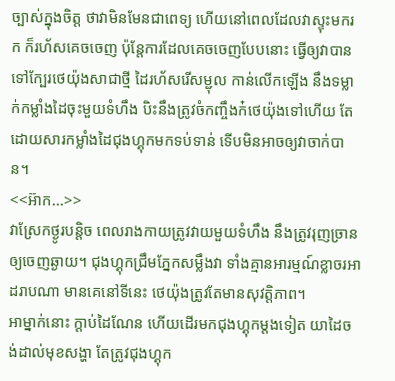ច្បាស់ក្នុងចិត្ត ថាវាមិនមែនជាពេទ្យ ហើយនៅពេលដែលវាស្ទុះមករក ក៏រហ័សគេចចេញ ប៉ុន្តែការដែលគេចចេញបែបនោះ ធ្វើឲ្យវាបានទៅក្បែរថេយ៉ុងសាជាថ្មី ដៃរហ័សរើសម្ជុល កាន់លើកឡើង នឹងទម្លាក់កម្លាំងដៃចុះមួយទំហឹង បិះនឹងត្រូវចំកញ្ចឹងក៎ថេយ៉ុងទៅហើយ តែដោយសារកម្លាំងដៃជុងហ្គុកមកទប់ទាន់ ទើបមិនអាចឲ្យវាចាក់បាន។
<<អ៊ាក...>>
វាស្រែកថ្ងូរបន្ដិច ពេលរាងកាយត្រូវវាយមួយទំហឹង នឹងត្រូវរុញច្រានឲ្យចេញឆ្ងាយ។ ជុងហ្គុកជ្រឹមភ្នែកសម្លឹងវា ទាំងគ្មានអារម្មណ៍ខ្លាចរអា ដរាបណា មានគេនៅទីនេះ ថេយ៉ុងត្រូវតែមានសុវត្តិភាព។
អាម្នាក់នោះ ក្ដាប់ដៃណែន ហើយដើរមកជុងហ្គុកម្ដងទៀត យាដៃចង់ដាល់មុខសង្ហា តែត្រូវជុងហ្គុក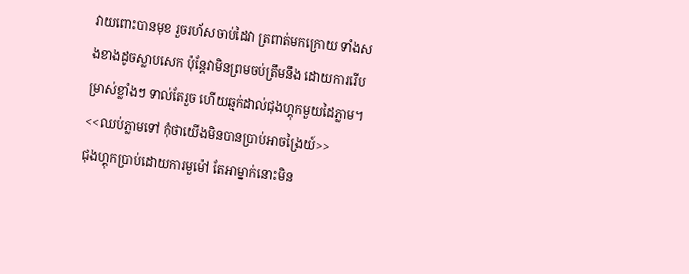វាយពោះបានមុខ រួចរហ័សចាប់ដៃវា ត្រពាត់មកក្រោយ ទាំងសងខាងដូចស្លាបសេក ប៉ុន្តែវាមិនព្រមចប់ត្រឹមនឹង ដោយការរើបម្រាស់ខ្លាំងៗ ទាល់តែរួច ហើយឆ្មក់ដាល់ជុងហ្គុកមួយដៃភ្លាម។
<<ឈប់ភ្លាមទៅ កុំថាយើងមិនបានប្រាប់អាចង្រៃយ៍>>
ជុងហ្គុកប្រាប់ដោយការមួម៉ៅ តែអាម្នាក់នោះមិន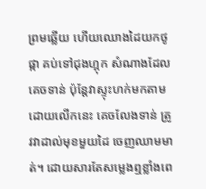ព្រមឆ្លើយ ហើយឈោងដៃយកថូផ្កា គប់ទៅជុងហ្គុក សំណាងដែលគេចទាន់ ប៉ុន្តែវាស្ទុះហក់មកតាម ដោយលើកនេះ គេចលែងទាន់ ត្រូវវាដាល់មុខមួយដៃ ចេញឈាមមាត់។ ដោយសារតែសម្លេងឮខ្លាំងពេ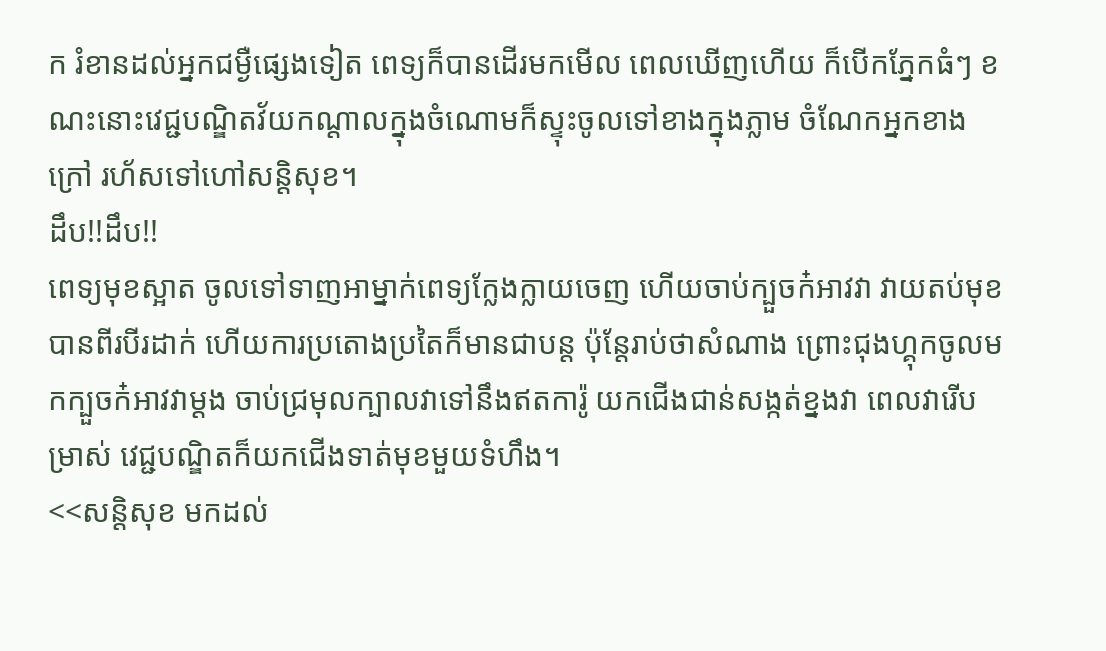ក រំខានដល់អ្នកជម្ងឺផ្សេងទៀត ពេទ្យក៏បានដើរមកមើល ពេលឃើញហើយ ក៏បើកភ្នែកធំៗ ខណះនោះវេជ្ជបណ្ឌិតវ័យកណ្ដាលក្នុងចំណោមក៏ស្ទុះចូលទៅខាងក្នុងភ្លាម ចំណែកអ្នកខាងក្រៅ រហ័សទៅហៅសន្ដិសុខ។
ដឹប!!ដឹប!!
ពេទ្យមុខស្អាត ចូលទៅទាញអាម្នាក់ពេទ្យក្លែងក្លាយចេញ ហើយចាប់ក្បួចក៎អាវវា វាយតប់មុខបានពីរបីរដាក់ ហើយការប្រតោងប្រតៃក៏មានជាបន្ដ ប៉ុន្តែរាប់ថាសំណាង ព្រោះជុងហ្គុកចូលមកក្បួចក៎អាវវាម្ដង ចាប់ជ្រមុលក្បាលវាទៅនឹងឥតការ៉ូ យកជើងជាន់សង្កត់ខ្នងវា ពេលវារើបម្រាស់ វេជ្ជបណ្ឌិតក៏យកជើងទាត់មុខមួយទំហឹង។
<<សន្ដិសុខ មកដល់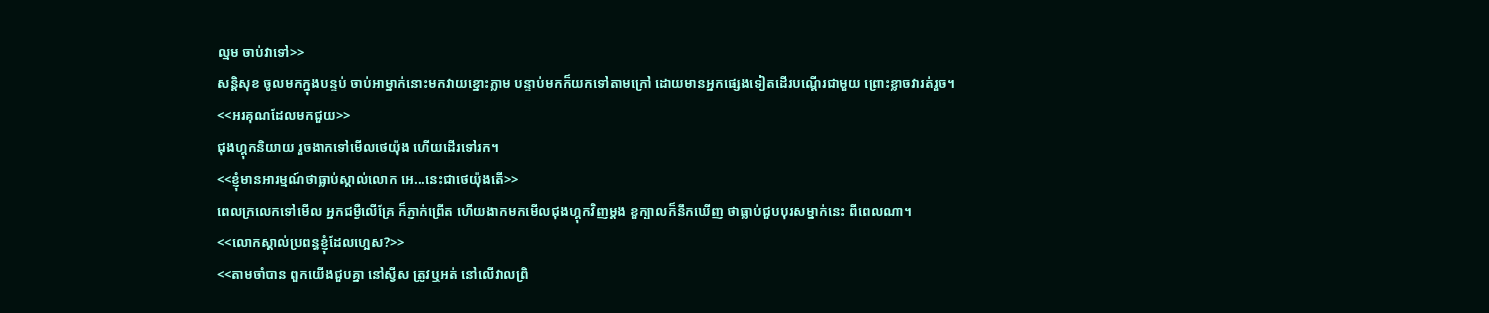ល្មម ចាប់វាទៅ>>
សន្ដិសុខ ចូលមកក្នុងបន្ទប់ ចាប់អាម្នាក់នោះមកវាយខ្នោះភ្លាម បន្ទាប់មកក៏យកទៅតាមក្រៅ ដោយមានអ្នកផ្សេងទៀតដើរបណ្ដើរជាមួយ ព្រោះខ្លាចវារត់រួច។
<<អរគុណដែលមកជួយ>>
ជុងហ្គុកនិយាយ រួចងាកទៅមើលថេយ៉ុង ហើយដើរទៅរក។
<<ខ្ញុំមានអារម្មណ៍ថាធ្លាប់ស្គាល់លោក អេ...នេះជាថេយ៉ុងតើ>>
ពេលក្រលេកទៅមើល អ្នកជម្ងឺលើគ្រែ ក៏ភ្ញាក់ព្រើត ហើយងាកមកមើលជុងហ្គុកវិញម្ដង ខួក្បាលក៏នឹកឃើញ ថាធ្លាប់ជួបបុរសម្នាក់នេះ ពីពេលណា។
<<លោកស្គាល់ប្រពន្ធខ្ញុំដែលហ្អេស?>>
<<តាមចាំបាន ពួកយើងជួបគ្នា នៅស្វីស ត្រូវឬអត់ នៅលើវាលព្រិ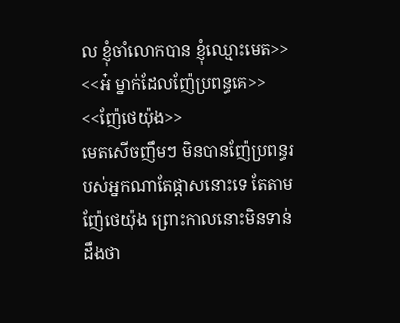ល ខ្ញុំចាំលោកបាន ខ្ញុំឈ្មោះមេត>>
<<អ៎ ម្នាក់ដែលញ៉ែប្រពន្ធគេ>>
<<ញ៉ែថេយ៉ុង>>
មេតសើចញឹមៗ មិនបានញ៉ែប្រពន្ធរបស់អ្នកណាតែផ្ដាសនោះទេ តែតាមញ៉ែថេយ៉ុង ព្រោះកាលនោះមិនទាន់ដឹងថា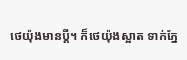ថេយ៉ុងមានប្ដី។ ក៏ថេយ៉ុងស្អាត ទាក់ភ្នែ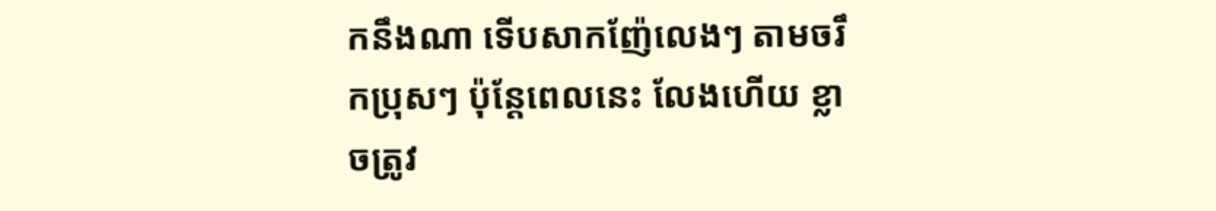កនឹងណា ទើបសាកញ៉ែលេងៗ តាមចរឹកប្រុសៗ ប៉ុន្តែពេលនេះ លែងហើយ ខ្លាចត្រូវ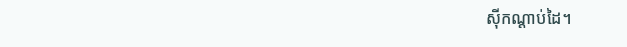សុីកណ្ដាប់ដៃ។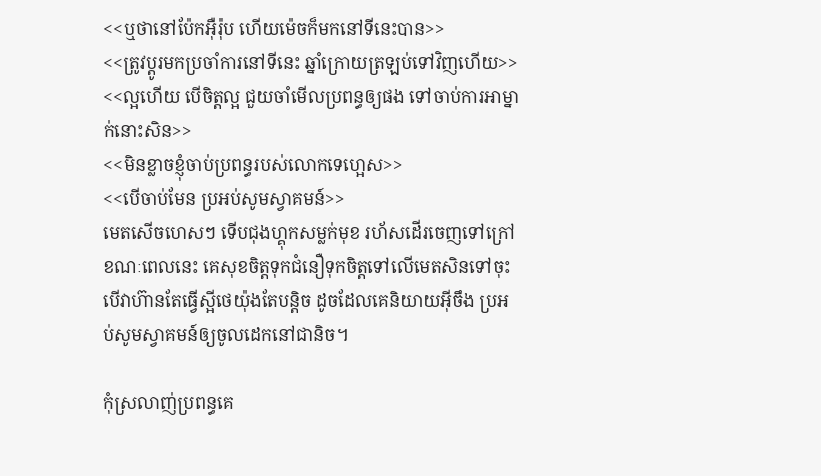<<ឬថានៅប៉ែកអុឺរ៉ុប ហើយម៉េចក៏មកនៅទីនេះបាន>>
<<ត្រូវប្ដូរមកប្រចាំការនៅទីនេះ ឆ្នាំក្រោយត្រឡប់ទៅវិញហើយ>>
<<ល្អហើយ បើចិត្តល្អ ជួយចាំមើលប្រពន្ធឲ្យផង ទៅចាប់ការអាម្នាក់នោះសិន>>
<<មិនខ្លាចខ្ញុំចាប់ប្រពន្ធរបស់លោកទេហ្អេស>>
<<បើចាប់មែន ប្រអប់សូមស្វាគមន៍>>
មេតសើចហេសៗ ទើបជុងហ្គុកសម្លក់មុខ រហ័សដើរចេញទៅក្រៅ ខណៈពេលនេះ គេសុខចិត្តទុកជំនឿទុកចិត្តទៅលើមេតសិនទៅចុះ បើវាហ៊ានតែធ្វើស្អីថេយ៉ុងតែបន្ដិច ដូចដែលគេនិយាយអ៊ីចឹង ប្រអប់សូមស្វាគមន៍ឲ្យចូលដេកនៅជានិច។

កុំស្រលាញ់ប្រពន្ធគេ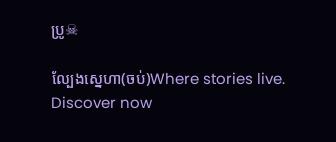ប្រូ☠

ល្បែងស្នេហា(ចប់)Where stories live. Discover now